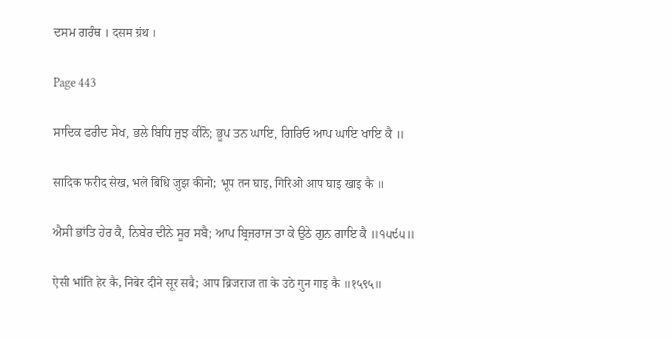ਦਸਮ ਗਰੰਥ । दसम ग्रंथ ।

Page 443

ਸਾਦਿਕ ਫਰੀਦ ਸੇਖ, ਭਲੇ ਬਿਧਿ ਜੁਝ ਕੀਨੋ; ਭੂਪ ਤਨ ਘਾਇ, ਗਿਰਿਓ ਆਪ ਘਾਇ ਖਾਇ ਕੈ ॥

सादिक फरीद सेख, भले बिधि जुझ कीनो; भूप तन घाइ, गिरिओ आप घाइ खाइ कै ॥

ਐਸੀ ਭਾਂਤਿ ਹੇਰ ਕੈ, ਨਿਬੇਰ ਦੀਨੇ ਸੂਰ ਸਬੈ; ਆਪ ਬ੍ਰਿਜਰਾਜ ਤਾ ਕੇ ਉਠੇ ਗੁਨ ਗਾਇ ਕੈ ॥੧੫੯੫॥

ऐसी भांति हेर कै, निबेर दीने सूर सबै; आप ब्रिजराज ता के उठे गुन गाइ कै ॥१५९५॥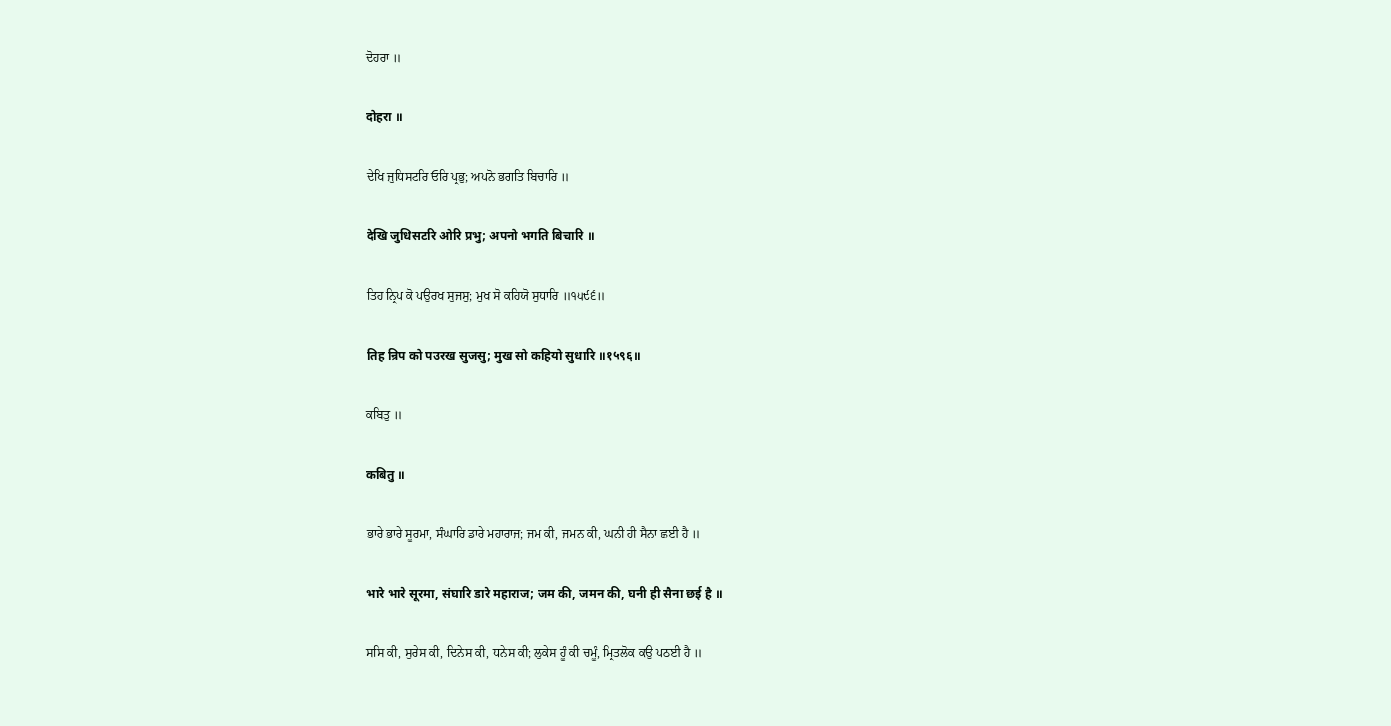ਦੋਹਰਾ ॥

दोहरा ॥

ਦੇਖਿ ਜੁਧਿਸਟਰਿ ਓਰਿ ਪ੍ਰਭੁ; ਅਪਨੋ ਭਗਤਿ ਬਿਚਾਰਿ ॥

देखि जुधिसटरि ओरि प्रभु; अपनो भगति बिचारि ॥

ਤਿਹ ਨ੍ਰਿਪ ਕੋ ਪਉਰਖ ਸੁਜਸੁ; ਮੁਖ ਸੋ ਕਹਿਯੋ ਸੁਧਾਰਿ ॥੧੫੯੬॥

तिह न्रिप को पउरख सुजसु; मुख सो कहियो सुधारि ॥१५९६॥

ਕਬਿਤੁ ॥

कबितु ॥

ਭਾਰੇ ਭਾਰੇ ਸੂਰਮਾ, ਸੰਘਾਰਿ ਡਾਰੇ ਮਹਾਰਾਜ; ਜਮ ਕੀ, ਜਮਨ ਕੀ, ਘਨੀ ਹੀ ਸੈਨਾ ਛਈ ਹੈ ॥

भारे भारे सूरमा, संघारि डारे महाराज; जम की, जमन की, घनी ही सैना छई है ॥

ਸਸਿ ਕੀ, ਸੁਰੇਸ ਕੀ, ਦਿਨੇਸ ਕੀ, ਧਨੇਸ ਕੀ; ਲੁਕੇਸ ਹੂੰ ਕੀ ਚਮੂੰ, ਮ੍ਰਿਤਲੋਕ ਕਉ ਪਠਈ ਹੈ ॥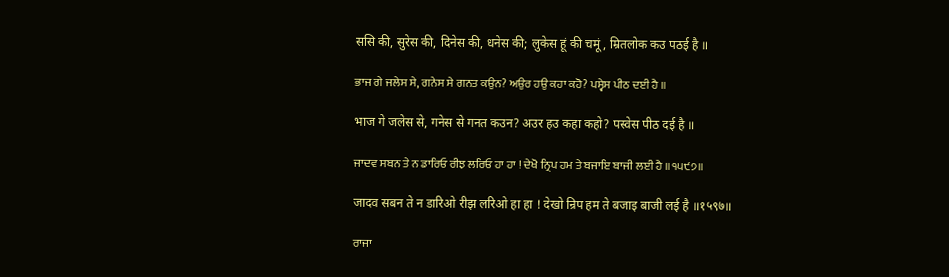ससि की, सुरेस की, दिनेस की, धनेस की; लुकेस हूं की चमूं, म्रितलोक कउ पठई है ॥

ਭਾਜ ਗੇ ਜਲੇਸ ਸੇ, ਗਨੇਸ ਸੇ ਗਨਤ ਕਉਨ? ਅਉਰ ਹਉ ਕਹਾ ਕਹੋ? ਪਸ੍ਵੇਸ ਪੀਠ ਦਈ ਹੈ ॥

भाज गे जलेस से, गनेस से गनत कउन? अउर हउ कहा कहो? पस्वेस पीठ दई है ॥

ਜਾਦਵ ਸਬਨ ਤੇ ਨ ਡਾਰਿਓ ਰੀਝ ਲਰਿਓ ਹਾ ਹਾ ! ਦੇਖੋ ਨ੍ਰਿਪ ਹਮ ਤੇ ਬਜਾਇ ਬਾਜੀ ਲਈ ਹੈ ॥੧੫੯੭॥

जादव सबन ते न डारिओ रीझ लरिओ हा हा ! देखो न्रिप हम ते बजाइ बाजी लई है ॥१५९७॥

ਰਾਜਾ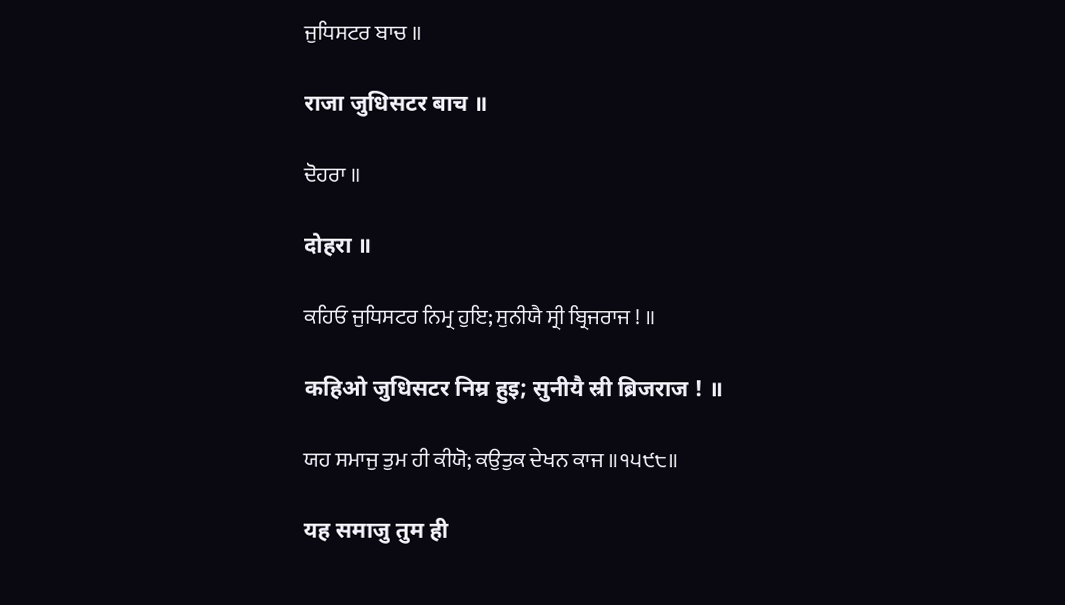ਜੁਧਿਸਟਰ ਬਾਚ ॥

राजा जुधिसटर बाच ॥

ਦੋਹਰਾ ॥

दोहरा ॥

ਕਹਿਓ ਜੁਧਿਸਟਰ ਨਿਮ੍ਰ ਹੁਇ; ਸੁਨੀਯੈ ਸ੍ਰੀ ਬ੍ਰਿਜਰਾਜ ! ॥

कहिओ जुधिसटर निम्र हुइ; सुनीयै स्री ब्रिजराज ! ॥

ਯਹ ਸਮਾਜੁ ਤੁਮ ਹੀ ਕੀਯੋ; ਕਉਤੁਕ ਦੇਖਨ ਕਾਜ ॥੧੫੯੮॥

यह समाजु तुम ही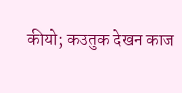कीयो; कउतुक देखन काज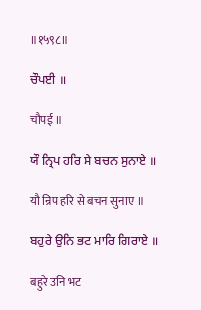॥१५९८॥

ਚੌਪਈ ॥

चौपई ॥

ਯੌ ਨ੍ਰਿਪ ਹਰਿ ਸੇ ਬਚਨ ਸੁਨਾਏ ॥

यौ न्रिप हरि से बचन सुनाए ॥

ਬਹੁਰੇ ਉਨਿ ਭਟ ਮਾਰਿ ਗਿਰਾਏ ॥

बहुरे उनि भट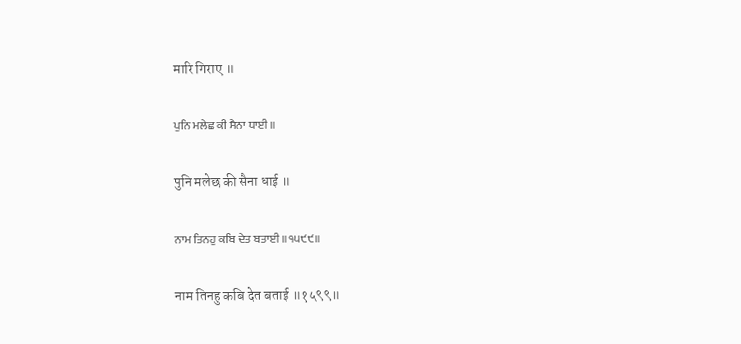मारि गिराए ॥

ਪੁਨਿ ਮਲੇਛ ਕੀ ਸੈਨਾ ਧਾਈ ॥

पुनि मलेछ की सैना धाई ॥

ਨਾਮ ਤਿਨਹੁ ਕਬਿ ਦੇਤ ਬਤਾਈ ॥੧੫੯੯॥

नाम तिनहु कबि देत बताई ॥१५९९॥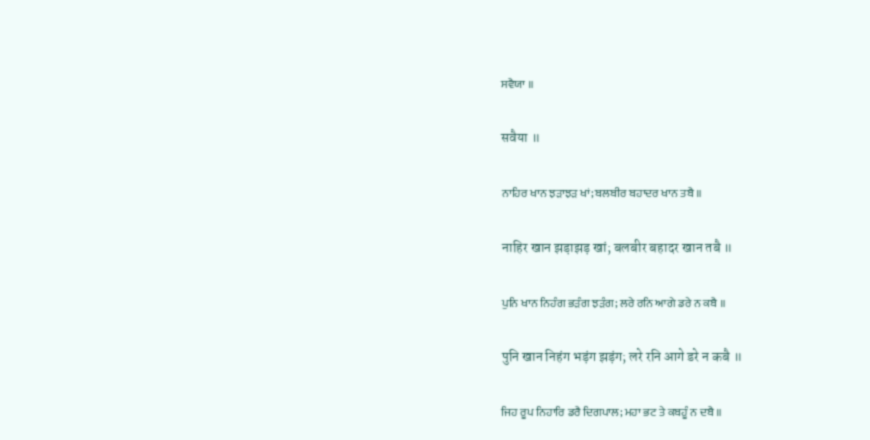ਸਵੈਯਾ ॥

सवैया ॥

ਨਾਹਿਰ ਖਾਨ ਝੜਾਝੜ ਖਾਂ; ਬਲਬੀਰ ਬਹਾਦਰ ਖਾਨ ਤਬੈ ॥

नाहिर खान झड़ाझड़ खां; बलबीर बहादर खान तबै ॥

ਪੁਨਿ ਖਾਨ ਨਿਹੰਗ ਭੜੰਗ ਝੜੰਗ; ਲਰੇ ਰਨਿ ਆਗੇ ਡਰੇ ਨ ਕਬੈ ॥

पुनि खान निहंग भड़ंग झड़ंग; लरे रनि आगे डरे न कबै ॥

ਜਿਹ ਰੂਪ ਨਿਹਾਰਿ ਡਰੈ ਦਿਗਪਾਲ; ਮਹਾ ਭਟ ਤੇ ਕਬਹੂੰ ਨ ਦਬੈ ॥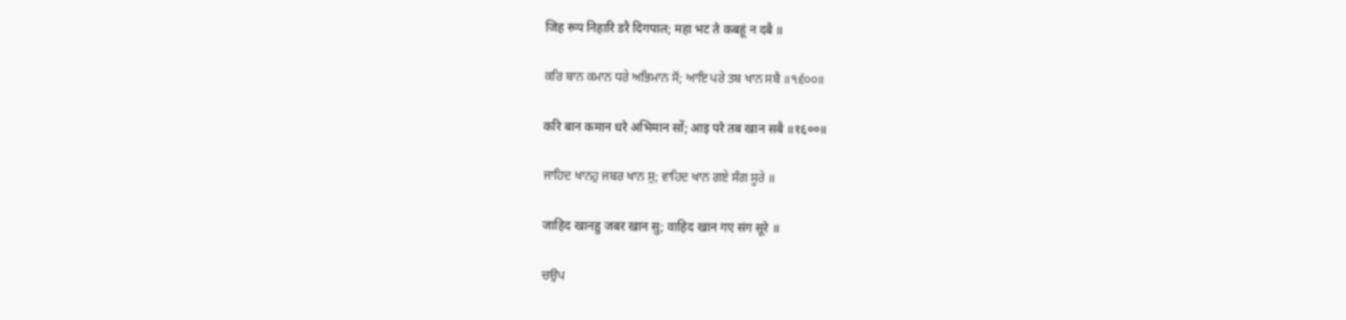जिह रूप निहारि डरै दिगपाल; महा भट ते कबहूं न दबै ॥

ਕਰਿ ਬਾਨ ਕਮਾਨ ਧਰੇ ਅਭਿਮਾਨ ਸੋਂ; ਆਇ ਪਰੇ ਤਬ ਖਾਨ ਸਬੈ ॥੧੬੦੦॥

करि बान कमान धरे अभिमान सों; आइ परे तब खान सबै ॥१६००॥

ਜਾਹਿਦ ਖਾਨਹੁ ਜਬਰ ਖਾਨ ਸੁ; ਵਾਹਿਦ ਖਾਨ ਗਏ ਸੰਗ ਸੂਰੇ ॥

जाहिद खानहु जबर खान सु; वाहिद खान गए संग सूरे ॥

ਚਉਪ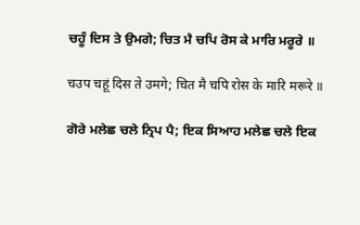ਚਹੂੰ ਦਿਸ ਤੇ ਉਮਗੇ; ਚਿਤ ਮੈ ਚਪਿ ਰੋਸ ਕੇ ਮਾਰਿ ਮਰੂਰੇ ॥

चउप चहूं दिस ते उमगे; चित मै चपि रोस के मारि मरूरे ॥

ਗੋਰੇ ਮਲੇਛ ਚਲੇ ਨ੍ਰਿਪ ਪੈ; ਇਕ ਸਿਆਹ ਮਲੇਛ ਚਲੇ ਇਕ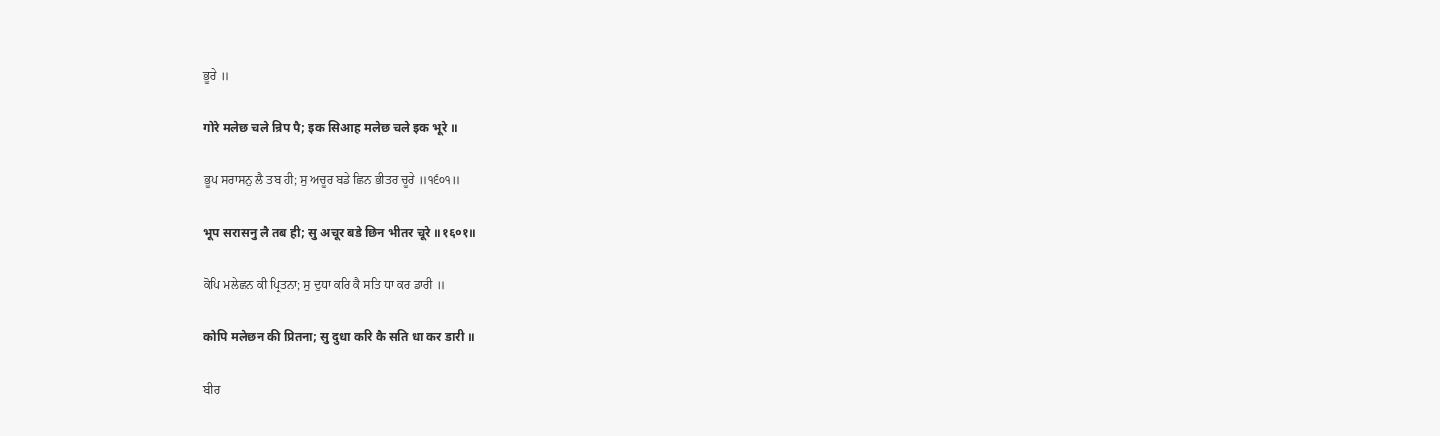ਭੂਰੇ ॥

गोरे मलेछ चले न्रिप पै; इक सिआह मलेछ चले इक भूरे ॥

ਭੂਪ ਸਰਾਸਨੁ ਲੈ ਤਬ ਹੀ; ਸੁ ਅਚੂਰ ਬਡੇ ਛਿਨ ਭੀਤਰ ਚੂਰੇ ॥੧੬੦੧॥

भूप सरासनु लै तब ही; सु अचूर बडे छिन भीतर चूरे ॥१६०१॥

ਕੋਪਿ ਮਲੇਛਨ ਕੀ ਪ੍ਰਿਤਨਾ; ਸੁ ਦੁਧਾ ਕਰਿ ਕੈ ਸਤਿ ਧਾ ਕਰ ਡਾਰੀ ॥

कोपि मलेछन की प्रितना; सु दुधा करि कै सति धा कर डारी ॥

ਬੀਰ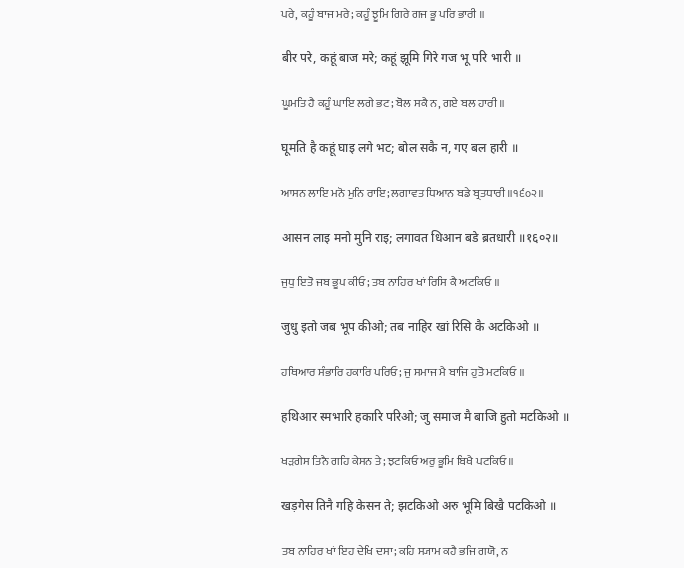ਪਰੇ, ਕਹੂੰ ਬਾਜ ਮਰੇ; ਕਹੂੰ ਝੂਮਿ ਗਿਰੇ ਗਜ ਭੂ ਪਰਿ ਭਾਰੀ ॥

बीर परे, कहूं बाज मरे; कहूं झूमि गिरे गज भू परि भारी ॥

ਘੂਮਤਿ ਹੈ ਕਹੂੰ ਘਾਇ ਲਗੇ ਭਟ; ਬੋਲ ਸਕੈ ਨ, ਗਏ ਬਲ ਹਾਰੀ ॥

घूमति है कहूं घाइ लगे भट; बोल सकै न, गए बल हारी ॥

ਆਸਨ ਲਾਇ ਮਨੋ ਮੁਨਿ ਰਾਇ; ਲਗਾਵਤ ਧਿਆਨ ਬਡੇ ਬ੍ਰਤਧਾਰੀ ॥੧੬੦੨॥

आसन लाइ मनो मुनि राइ; लगावत धिआन बडे ब्रतधारी ॥१६०२॥

ਜੁਧੁ ਇਤੋ ਜਬ ਭੂਪ ਕੀਓ; ਤਬ ਨਾਹਿਰ ਖਾਂ ਰਿਸਿ ਕੈ ਅਟਕਿਓ ॥

जुधु इतो जब भूप कीओ; तब नाहिर खां रिसि कै अटकिओ ॥

ਹਥਿਆਰ ਸੰਭਾਰਿ ਹਕਾਰਿ ਪਰਿਓ; ਜੁ ਸਮਾਜ ਮੈ ਬਾਜਿ ਹੁਤੋ ਮਟਕਿਓ ॥

हथिआर स्मभारि हकारि परिओ; जु समाज मै बाजि हुतो मटकिओ ॥

ਖੜਗੇਸ ਤਿਨੈ ਗਹਿ ਕੇਸਨ ਤੇ; ਝਟਕਿਓ ਅਰੁ ਭੂਮਿ ਬਿਖੈ ਪਟਕਿਓ ॥

खड़गेस तिनै गहि केसन ते; झटकिओ अरु भूमि बिखै पटकिओ ॥

ਤਬ ਨਾਹਿਰ ਖਾਂ ਇਹ ਦੇਖਿ ਦਸਾ; ਕਹਿ ਸ੍ਯਾਮ ਕਹੈ ਭਜਿ ਗਯੋ, ਨ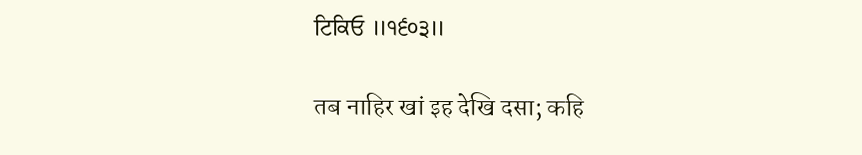ਟਿਕਿਓ ॥੧੬੦੩॥

तब नाहिर खां इह देखि दसा; कहि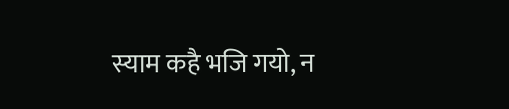स्याम कहै भजि गयो, न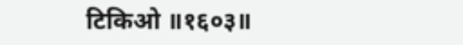टिकिओ ॥१६०३॥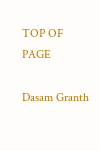TOP OF PAGE

Dasam Granth